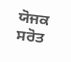ਯੋਜਕ ਸਰੋਤ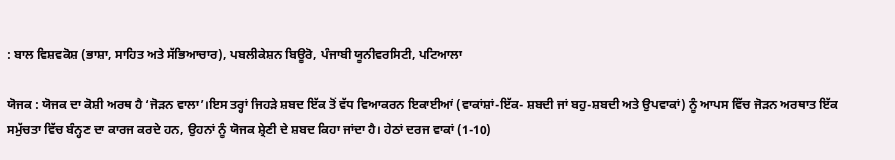: ਬਾਲ ਵਿਸ਼ਵਕੋਸ਼ (ਭਾਸ਼ਾ, ਸਾਹਿਤ ਅਤੇ ਸੱਭਿਆਚਾਰ), ਪਬਲੀਕੇਸ਼ਨ ਬਿਊਰੋ, ਪੰਜਾਬੀ ਯੂਨੀਵਰਸਿਟੀ, ਪਟਿਆਲਾ

ਯੋਜਕ : ਯੋਜਕ ਦਾ ਕੋਸ਼ੀ ਅਰਥ ਹੈ ‘ਜੋੜਨ ਵਾਲਾ’।ਇਸ ਤਰ੍ਹਾਂ ਜਿਹੜੇ ਸ਼ਬਦ ਇੱਕ ਤੋਂ ਵੱਧ ਵਿਆਕਰਨ ਇਕਾਈਆਂ (ਵਾਕਾਂਸ਼ਾਂ-ਇੱਕ- ਸ਼ਬਦੀ ਜਾਂ ਬਹੁ-ਸ਼ਬਦੀ ਅਤੇ ਉਪਵਾਕਾਂ) ਨੂੰ ਆਪਸ ਵਿੱਚ ਜੋੜਨ ਅਰਥਾਤ ਇੱਕ ਸਮੁੱਚਤਾ ਵਿੱਚ ਬੰਨ੍ਹਣ ਦਾ ਕਾਰਜ ਕਰਦੇ ਹਨ, ਉਹਨਾਂ ਨੂੰ ਯੋਜਕ ਸ਼੍ਰੇਣੀ ਦੇ ਸ਼ਬਦ ਕਿਹਾ ਜਾਂਦਾ ਹੈ। ਹੇਠਾਂ ਦਰਜ ਵਾਕਾਂ (1-10)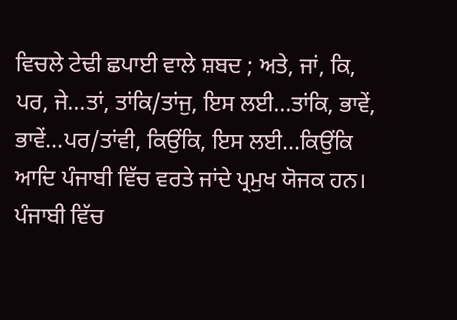ਵਿਚਲੇ ਟੇਢੀ ਛਪਾਈ ਵਾਲੇ ਸ਼ਬਦ ; ਅਤੇ, ਜਾਂ, ਕਿ, ਪਰ, ਜੇ...ਤਾਂ, ਤਾਂਕਿ/ਤਾਂਜੁ, ਇਸ ਲਈ...ਤਾਂਕਿ, ਭਾਵੇਂ, ਭਾਵੇਂ...ਪਰ/ਤਾਂਵੀ, ਕਿਉਂਕਿ, ਇਸ ਲਈ...ਕਿਉਂਕਿ ਆਦਿ ਪੰਜਾਬੀ ਵਿੱਚ ਵਰਤੇ ਜਾਂਦੇ ਪ੍ਰਮੁਖ ਯੋਜਕ ਹਨ। ਪੰਜਾਬੀ ਵਿੱਚ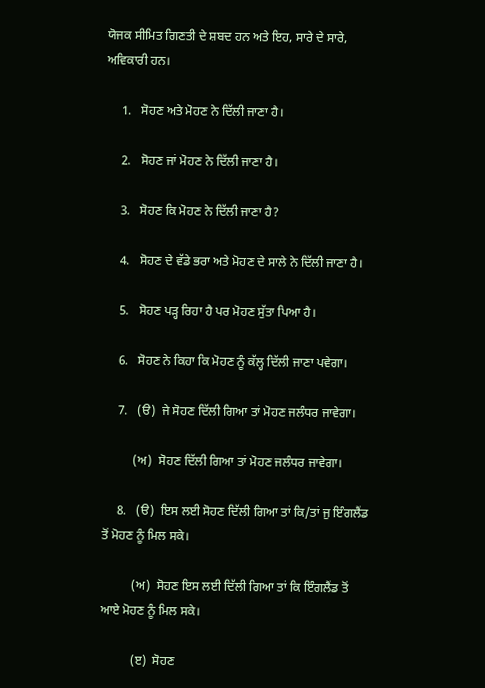ਯੋਜਕ ਸੀਮਿਤ ਗਿਣਤੀ ਦੇ ਸ਼ਬਦ ਹਨ ਅਤੇ ਇਹ, ਸਾਰੇ ਦੇ ਸਾਰੇ, ਅਵਿਕਾਰੀ ਹਨ।

     1.   ਸੋਹਣ ਅਤੇ ਮੋਹਣ ਨੇ ਦਿੱਲੀ ਜਾਣਾ ਹੈ।

     2.   ਸੋਹਣ ਜਾਂ ਮੋਹਣ ਨੇ ਦਿੱਲੀ ਜਾਣਾ ਹੈ।

     3.   ਸੋਹਣ ਕਿ ਮੋਹਣ ਨੇ ਦਿੱਲੀ ਜਾਣਾ ਹੈ?

     4.   ਸੋਹਣ ਦੇ ਵੱਡੇ ਭਰਾ ਅਤੇ ਮੋਹਣ ਦੇ ਸਾਲੇ ਨੇ ਦਿੱਲੀ ਜਾਣਾ ਹੈ।

     5.   ਸੋਹਣ ਪੜ੍ਹ ਰਿਹਾ ਹੈ ਪਰ ਮੋਹਣ ਸੁੱਤਾ ਪਿਆ ਹੈ।

     6.   ਸੋਹਣ ਨੇ ਕਿਹਾ ਕਿ ਮੋਹਣ ਨੂੰ ਕੱਲ੍ਹ ਦਿੱਲੀ ਜਾਣਾ ਪਵੇਗਾ।

     7.   (ੳ)  ਜੇ ਸੋਹਣ ਦਿੱਲੀ ਗਿਆ ਤਾਂ ਮੋਹਣ ਜਲੰਧਰ ਜਾਵੇਗਾ।

          (ਅ)  ਸੋਹਣ ਦਿੱਲੀ ਗਿਆ ਤਾਂ ਮੋਹਣ ਜਲੰਧਰ ਜਾਵੇਗਾ।

     8.   (ੳ)  ਇਸ ਲਈ ਸੋਹਣ ਦਿੱਲੀ ਗਿਆ ਤਾਂ ਕਿ/ਤਾਂ ਜੁ ਇੰਗਲੈਂਡ ਤੋਂ ਮੋਹਣ ਨੂੰ ਮਿਲ ਸਕੇ।

          (ਅ)  ਸੋਹਣ ਇਸ ਲਈ ਦਿੱਲੀ ਗਿਆ ਤਾਂ ਕਿ ਇੰਗਲੈਂਡ ਤੋਂ ਆਏ ਮੋਹਣ ਨੂੰ ਮਿਲ ਸਕੇ।

          (ੲ)  ਸੋਹਣ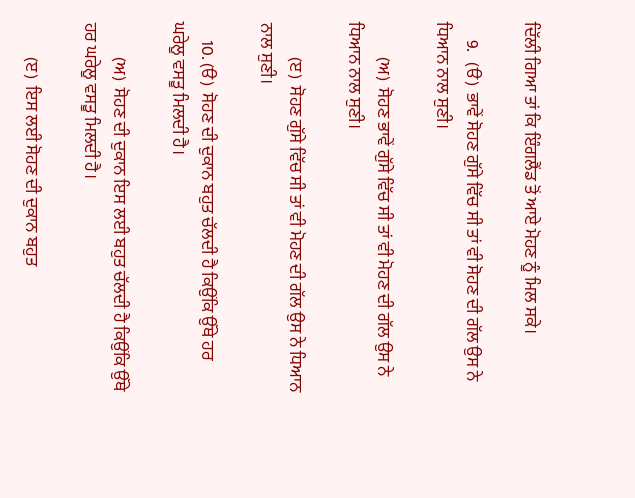ਦਿੱਲੀ ਗਿਆ ਤਾਂ ਕਿ ਇੰਗਲੈਂਡ ਤੋਂ ਆਏ ਮੋਹਣ ਨੂੰ ਮਿਲ ਸਕੇ।

     9.   (ੳ)  ਭਾਵੇਂ ਸੋਹਣ ਗੁੱਸੇ ਵਿੱਚ ਸੀ ਤਾਂ ਵੀ ਸੋਹਣ ਦੀ ਗੱਲ ਉਸ ਨੇ ਧਿਆਨ ਨਾਲ ਸੁਣੀ।

          (ਅ)  ਸੋਹਣ ਭਾਵੇਂ ਗੁੱਸੇ ਵਿੱਚ ਸੀ ਤਾਂ ਵੀ ਮੋਹਣ ਦੀ ਗੱਲ ਉਸ ਨੇ ਧਿਆਨ ਨਾਲ ਸੁਣੀ।

          (ੲ)  ਸੋਹਣ ਗੁੱਸੇ ਵਿੱਚ ਸੀ ਤਾਂ ਵੀ ਮੋਹਣ ਦੀ ਗੱਲ ਉਸ ਨੇ ਧਿਆਨ ਨਾਲ ਸੁਣੀ।

     10. (ੳ)  ਸੋਹਣ ਦੀ ਦੁਕਾਨ ਬਹੁਤ ਚੱਲਦੀ ਹੈ ਕਿਉਂਕਿ ਉੱਥੇ ਹਰ ਘਰੇਲੂ ਵਸਤੂ ਮਿਲਦੀ ਹੈ।

          (ਅ)  ਸੋਹਣ ਦੀ ਦੁਕਾਨ ਇਸ ਲਈ ਬਹੁਤ ਚੱਲਦੀ ਹੈ ਕਿਉਂਕਿ ਉੱਥੇ ਹਰ ਘਰੇਲੂ ਵਸਤੂ ਮਿਲਦੀ ਹੈ।

          (ੲ)  ਇਸ ਲਈ ਸੋਹਣ ਦੀ ਦੁਕਾਨ ਬਹੁਤ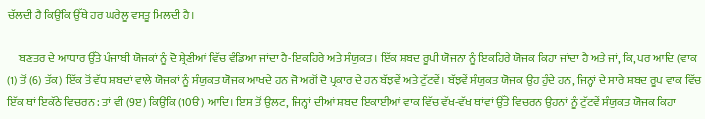ਚੱਲਦੀ ਹੈ ਕਿਉਂਕਿ ਉੱਥੇ ਹਰ ਘਰੇਲੂ ਵਸਤੂ ਮਿਲਦੀ ਹੈ।

     ਬਣਤਰ ਦੇ ਆਧਾਰ ਉੱਤੇ ਪੰਜਾਬੀ ਯੋਜਕਾਂ ਨੂੰ ਦੋ ਸ਼੍ਰੇਣੀਆਂ ਵਿੱਚ ਵੰਡਿਆ ਜਾਂਦਾ ਹੈ-ਇਕਹਿਰੇ ਅਤੇ ਸੰਯੁਕਤ। ਇੱਕ ਸ਼ਬਦ ਰੂਪੀ ਯੋਜਨਾ ਨੂੰ ਇਕਹਿਰੇ ਯੋਜਕ ਕਿਹਾ ਜਾਂਦਾ ਹੈ ਅਤੇ ਜਾਂ, ਕਿ, ਪਰ ਆਦਿ (ਵਾਕ (1) ਤੋਂ (6) ਤੱਕ) ਇੱਕ ਤੋਂ ਵੱਧ ਸ਼ਬਦਾਂ ਵਾਲੇ ਯੋਜਕਾਂ ਨੂੰ ਸੰਯੁਕਤ ਯੋਜਕ ਆਖਦੇ ਹਨ ਜੋ ਅਗੋਂ ਦੋ ਪ੍ਰਕਾਰ ਦੇ ਹਨ ਬੱਝਵੇਂ ਅਤੇ ਟੁੱਟਵੇਂ। ਬੱਝਵੇਂ ਸੰਯੁਕਤ ਯੋਜਕ ਉਹ ਹੁੰਦੇ ਹਨ, ਜਿਨ੍ਹਾਂ ਦੇ ਸਾਰੇ ਸ਼ਬਦ ਰੂਪ ਵਾਕ ਵਿੱਚ ਇੱਕ ਥਾਂ ਇਕੱਠੇ ਵਿਚਰਨ : ਤਾਂ ਵੀ (9ੲ) ਕਿਉਂਕਿ (10ੳ) ਆਦਿ। ਇਸ ਤੋਂ ਉਲਟ, ਜਿਨ੍ਹਾਂ ਦੀਆਂ ਸ਼ਬਦ ਇਕਾਈਆਂ ਵਾਕ ਵਿੱਚ ਵੱਖ-ਵੱਖ ਥਾਂਵਾਂ ਉੱਤੇ ਵਿਚਰਨ ਉਹਨਾਂ ਨੂੰ ਟੁੱਟਵੇਂ ਸੰਯੁਕਤ ਯੋਜਕ ਕਿਹਾ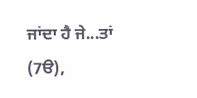ਜਾਂਦਾ ਹੈ ਜੇ...ਤਾਂ (7ੳ),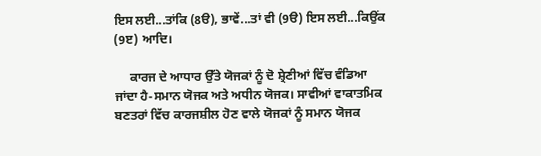ਇਸ ਲਈ...ਤਾਂਕਿ (8ੳ), ਭਾਵੇਂ...ਤਾਂ ਵੀ (9ੳ) ਇਸ ਲਈ...ਕਿਉਂਕ (9ੲ) ਆਦਿ।

     ਕਾਰਜ ਦੇ ਆਧਾਰ ਉੱਤੇ ਯੋਜਕਾਂ ਨੂੰ ਦੋ ਸ਼੍ਰੇਣੀਆਂ ਵਿੱਚ ਵੰਡਿਆ ਜਾਂਦਾ ਹੈ-ਸਮਾਨ ਯੋਜਕ ਅਤੇ ਅਧੀਨ ਯੋਜਕ। ਸਾਵੀਆਂ ਵਾਕਾਤਮਿਕ ਬਣਤਰਾਂ ਵਿੱਚ ਕਾਰਜਸ਼ੀਲ ਹੋਣ ਵਾਲੇ ਯੋਜਕਾਂ ਨੂੰ ਸਮਾਨ ਯੋਜਕ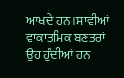ਆਖਦੇ ਹਨ।ਸਾਵੀਆਂ ਵਾਕਾਤਮਿਕ ਬਣਤਰਾਂ ਉਹ ਹੁੰਦੀਆਂ ਹਨ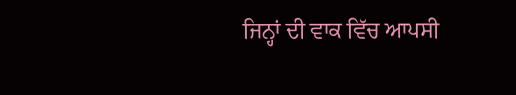ਜਿਨ੍ਹਾਂ ਦੀ ਵਾਕ ਵਿੱਚ ਆਪਸੀ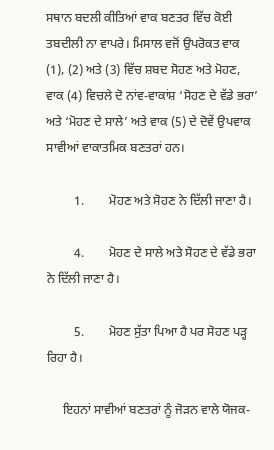ਸਥਾਨ ਬਦਲੀ ਕੀਤਿਆਂ ਵਾਕ ਬਣਤਰ ਵਿੱਚ ਕੋਈ ਤਬਦੀਲੀ ਨਾ ਵਾਪਰੇ। ਮਿਸਾਲ ਵਜੋਂ ਉਪਰੋਕਤ ਵਾਕ (1), (2) ਅਤੇ (3) ਵਿੱਚ ਸ਼ਬਦ ਸੋਹਣ ਅਤੇ ਮੋਹਣ, ਵਾਕ (4) ਵਿਚਲੇ ਦੋ ਨਾਂਵ-ਵਾਕਾਂਸ਼ ‘ਸੋਹਣ ਦੇ ਵੱਡੇ ਭਰਾ’ ਅਤੇ ‘ਮੋਹਣ ਦੇ ਸਾਲੇ’ ਅਤੇ ਵਾਕ (5) ਦੇ ਦੋਵੇਂ ਉਪਵਾਕ ਸਾਵੀਆਂ ਵਾਕਾਤਮਿਕ ਬਣਤਰਾਂ ਹਨ।

         1.        ਮੋਹਣ ਅਤੇ ਸੋਹਣ ਨੇ ਦਿੱਲੀ ਜਾਣਾ ਹੈ।

         4.        ਮੋਹਣ ਦੇ ਸਾਲੇ ਅਤੇ ਸੋਹਣ ਦੇ ਵੱਡੇ ਭਰਾ ਨੇ ਦਿੱਲੀ ਜਾਣਾ ਹੈ।

         5.        ਮੋਹਣ ਸੁੱਤਾ ਪਿਆ ਹੈ ਪਰ ਸੋਹਣ ਪੜ੍ਹ ਰਿਹਾ ਹੈ।

     ਇਹਨਾਂ ਸਾਵੀਆਂ ਬਣਤਰਾਂ ਨੂੰ ਜੋੜਨ ਵਾਲੇ ਯੋਜਕ-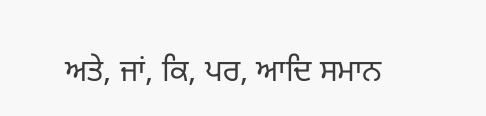ਅਤੇ, ਜਾਂ, ਕਿ, ਪਰ, ਆਦਿ ਸਮਾਨ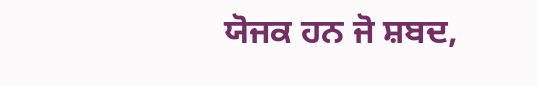ਯੋਜਕ ਹਨ ਜੋ ਸ਼ਬਦ,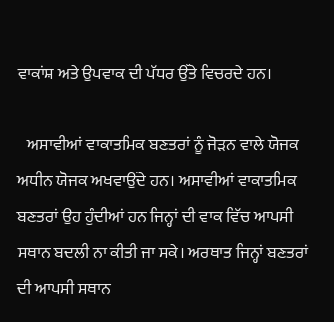ਵਾਕਾਂਸ਼ ਅਤੇ ਉਪਵਾਕ ਦੀ ਪੱਧਰ ਉੱਤੇ ਵਿਚਰਦੇ ਹਨ।

   ਅਸਾਵੀਆਂ ਵਾਕਾਤਮਿਕ ਬਣਤਰਾਂ ਨੂੰ ਜੋੜਨ ਵਾਲੇ ਯੋਜਕ ਅਧੀਨ ਯੋਜਕ ਅਖਵਾਉਂਦੇ ਹਨ। ਅਸਾਵੀਆਂ ਵਾਕਾਤਮਿਕ ਬਣਤਰਾਂ ਉਹ ਹੁੰਦੀਆਂ ਹਨ ਜਿਨ੍ਹਾਂ ਦੀ ਵਾਕ ਵਿੱਚ ਆਪਸੀ ਸਥਾਨ ਬਦਲੀ ਨਾ ਕੀਤੀ ਜਾ ਸਕੇ। ਅਰਥਾਤ ਜਿਨ੍ਹਾਂ ਬਣਤਰਾਂ ਦੀ ਆਪਸੀ ਸਥਾਨ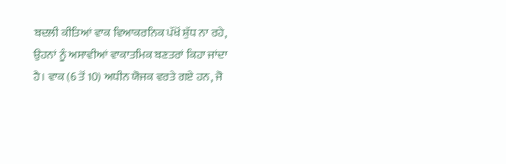ਬਦਲੀ ਕੀਤਿਆਂ ਵਾਕ ਵਿਆਕਰਨਿਕ ਪੱਖੋਂ ਸ਼ੁੱਧ ਨਾ ਰਹੇ, ਉਹਨਾਂ ਨੂੰ ਅਸਾਵੀਆਂ ਵਾਕਾਤਮਿਕ ਬਣਤਰਾਂ ਕਿਹਾ ਜਾਂਦਾ ਹੈ। ਵਾਕ (6 ਤੋਂ 10) ਅਧੀਨ ਯੋਜਕ ਵਰਤੇ ਗਏ ਹਨ, ਜੋ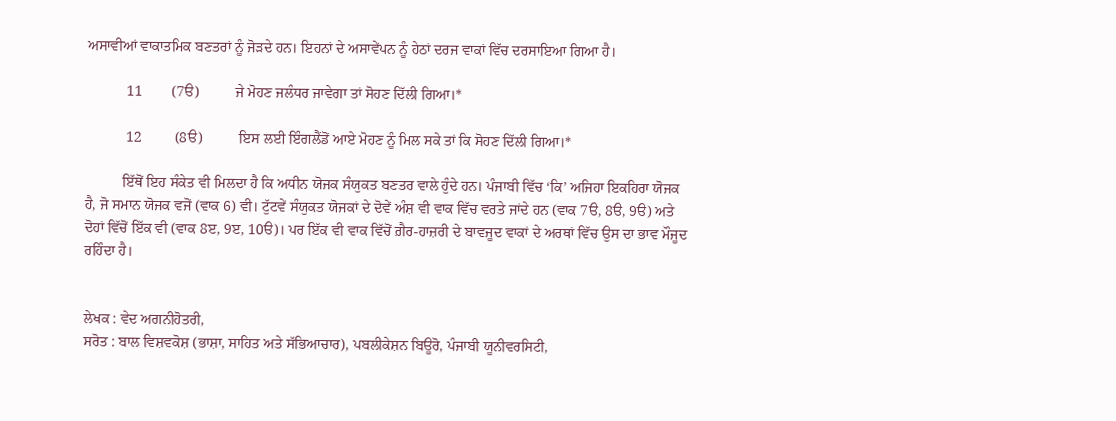ਅਸਾਵੀਆਂ ਵਾਕਾਤਮਿਕ ਬਣਤਰਾਂ ਨੂੰ ਜੋੜਦੇ ਹਨ। ਇਹਨਾਂ ਦੇ ਅਸਾਵੇਂਪਨ ਨੂੰ ਹੇਠਾਂ ਦਰਜ ਵਾਕਾਂ ਵਿੱਚ ਦਰਸਾਇਆ ਗਿਆ ਹੈ।

           11        (7ੳ)          ਜੇ ਮੋਹਣ ਜਲੰਧਰ ਜਾਵੇਗਾ ਤਾਂ ਸੋਹਣ ਦਿੱਲੀ ਗਿਆ।*

           12         (8ੳ)          ਇਸ ਲਈ ਇੰਗਲੈਂਡੋਂ ਆਏ ਮੋਹਣ ਨੂੰ ਮਿਲ ਸਕੇ ਤਾਂ ਕਿ ਸੋਹਣ ਦਿੱਲੀ ਗਿਆ।*

          ਇੱਥੋਂ ਇਹ ਸੰਕੇਤ ਵੀ ਮਿਲਦਾ ਹੈ ਕਿ ਅਧੀਨ ਯੋਜਕ ਸੰਯੁਕਤ ਬਣਤਰ ਵਾਲੇ ਹੁੰਦੇ ਹਨ। ਪੰਜਾਬੀ ਵਿੱਚ ‘ਕਿ’ ਅਜਿਹਾ ਇਕਹਿਰਾ ਯੋਜਕ ਹੈ, ਜੋ ਸਮਾਨ ਯੋਜਕ ਵਜੋਂ (ਵਾਕ 6) ਵੀ। ਟੁੱਟਵੇਂ ਸੰਯੁਕਤ ਯੋਜਕਾਂ ਦੇ ਦੋਵੇਂ ਅੰਸ਼ ਵੀ ਵਾਕ ਵਿੱਚ ਵਰਤੇ ਜਾਂਦੇ ਹਨ (ਵਾਕ 7ੳ, 8ੳ, 9ੳ) ਅਤੇ ਦੋਹਾਂ ਵਿੱਚੋਂ ਇੱਕ ਵੀ (ਵਾਕ 8ੲ, 9ੲ, 10ੳ)। ਪਰ ਇੱਕ ਵੀ ਵਾਕ ਵਿੱਚੋਂ ਗ਼ੈਰ-ਹਾਜ਼ਰੀ ਦੇ ਬਾਵਜੂਦ ਵਾਕਾਂ ਦੇ ਅਰਥਾਂ ਵਿੱਚ ਉਸ ਦਾ ਭਾਵ ਮੌਜੂਦ ਰਹਿੰਦਾ ਹੈ।


ਲੇਖਕ : ਵੇਦ ਅਗਨੀਹੋਤਰੀ,
ਸਰੋਤ : ਬਾਲ ਵਿਸ਼ਵਕੋਸ਼ (ਭਾਸ਼ਾ, ਸਾਹਿਤ ਅਤੇ ਸੱਭਿਆਚਾਰ), ਪਬਲੀਕੇਸ਼ਨ ਬਿਊਰੋ, ਪੰਜਾਬੀ ਯੂਨੀਵਰਸਿਟੀ,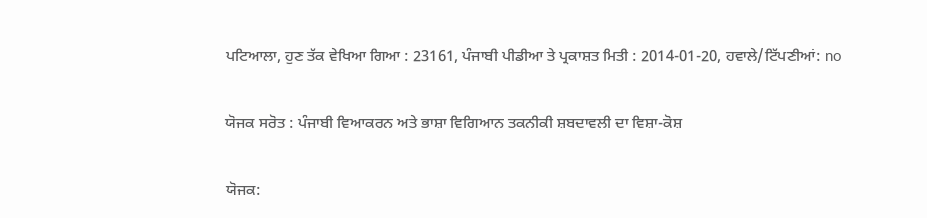ਪਟਿਆਲਾ, ਹੁਣ ਤੱਕ ਵੇਖਿਆ ਗਿਆ : 23161, ਪੰਜਾਬੀ ਪੀਡੀਆ ਤੇ ਪ੍ਰਕਾਸ਼ਤ ਮਿਤੀ : 2014-01-20, ਹਵਾਲੇ/ਟਿੱਪਣੀਆਂ: no

ਯੋਜਕ ਸਰੋਤ : ਪੰਜਾਬੀ ਵਿਆਕਰਨ ਅਤੇ ਭਾਸ਼ਾ ਵਿਗਿਆਨ ਤਕਨੀਕੀ ਸ਼ਬਦਾਵਲੀ ਦਾ ਵਿਸ਼ਾ-ਕੋਸ਼

ਯੋਜਕ: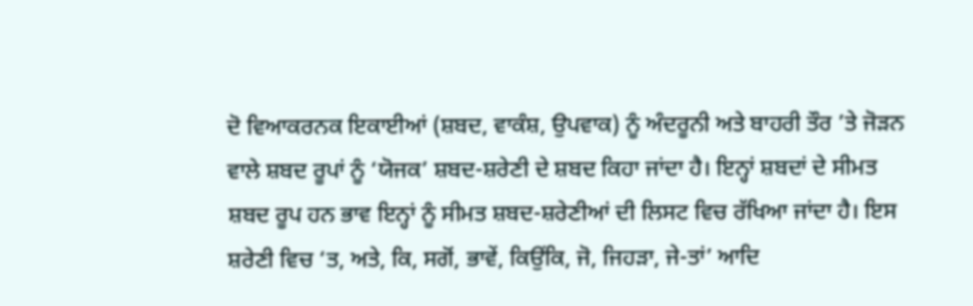ਦੋ ਵਿਆਕਰਨਕ ਇਕਾਈਆਂ (ਸ਼ਬਦ, ਵਾਕੰਸ਼, ਉਪਵਾਕ) ਨੂੰ ਅੰਦਰੂਨੀ ਅਤੇ ਬਾਹਰੀ ਤੌਰ ’ਤੇ ਜੋੜਨ ਵਾਲੇ ਸ਼ਬਦ ਰੂਪਾਂ ਨੂੰ ‘ਯੋਜਕ’ ਸ਼ਬਦ-ਸ਼ਰੇਣੀ ਦੇ ਸ਼ਬਦ ਕਿਹਾ ਜਾਂਦਾ ਹੈ। ਇਨ੍ਹਾਂ ਸ਼ਬਦਾਂ ਦੇ ਸੀਮਤ ਸ਼ਬਦ ਰੂਪ ਹਨ ਭਾਵ ਇਨ੍ਹਾਂ ਨੂੰ ਸੀਮਤ ਸ਼ਬਦ-ਸ਼ਰੇਣੀਆਂ ਦੀ ਲਿਸਟ ਵਿਚ ਰੱਖਿਆ ਜਾਂਦਾ ਹੈ। ਇਸ ਸ਼ਰੇਣੀ ਵਿਚ ‘ਤ, ਅਤੇ, ਕਿ, ਸਗੋਂ, ਭਾਵੇਂ, ਕਿਉਂਕਿ, ਜੋ, ਜਿਹੜਾ, ਜੇ-ਤਾਂ’ ਆਦਿ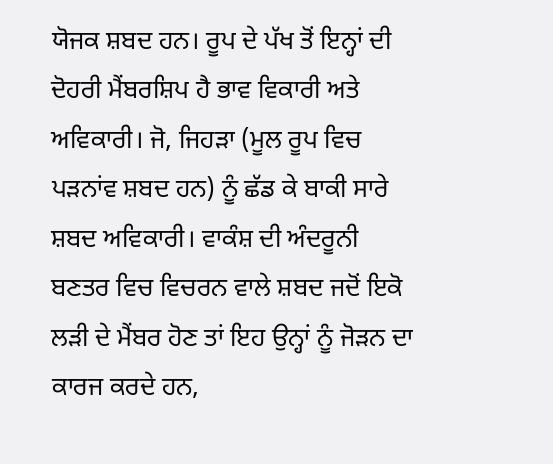ਯੋਜਕ ਸ਼ਬਦ ਹਨ। ਰੂਪ ਦੇ ਪੱਖ ਤੋਂ ਇਨ੍ਹਾਂ ਦੀ ਦੋਹਰੀ ਮੈਂਬਰਸ਼ਿਪ ਹੈ ਭਾਵ ਵਿਕਾਰੀ ਅਤੇ ਅਵਿਕਾਰੀ। ਜੋ, ਜਿਹੜਾ (ਮੂਲ ਰੂਪ ਵਿਚ ਪੜਨਾਂਵ ਸ਼ਬਦ ਹਨ) ਨੂੰ ਛੱਡ ਕੇ ਬਾਕੀ ਸਾਰੇ ਸ਼ਬਦ ਅਵਿਕਾਰੀ। ਵਾਕੰਸ਼ ਦੀ ਅੰਦਰੂਨੀ ਬਣਤਰ ਵਿਚ ਵਿਚਰਨ ਵਾਲੇ ਸ਼ਬਦ ਜਦੋਂ ਇਕੋ ਲੜੀ ਦੇ ਮੈਂਬਰ ਹੋਣ ਤਾਂ ਇਹ ਉਨ੍ਹਾਂ ਨੂੰ ਜੋੜਨ ਦਾ ਕਾਰਜ ਕਰਦੇ ਹਨ,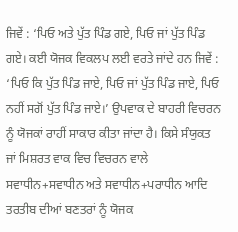ਜਿਵੇਂ : ‘ਪਿਓ ਅਤੇ ਪੁੱਤ ਪਿੰਡ ਗਏ, ਪਿਓ ਜਾਂ ਪੁੱਤ ਪਿੰਡ ਗਏ। ਕਈ ਯੋਜਕ ਵਿਕਲਪ ਲਈ ਵਰਤੇ ਜਾਂਦੇ ਹਨ ਜਿਵੇਂ : ‘ਪਿਓ ਕਿ ਪੁੱਤ ਪਿੰਡ ਜਾਏ, ਪਿਓ ਜਾਂ ਪੁੱਤ ਪਿੰਡ ਜਾਏ, ਪਿਓ ਨਹੀਂ ਸਗੋਂ ਪੁੱਤ ਪਿੰਡ ਜਾਏ।’ ਉਪਵਾਕ ਦੇ ਬਾਹਰੀ ਵਿਚਰਨ ਨੂੰ ਯੋਜਕਾਂ ਰਾਹੀਂ ਸਾਕਾਰ ਕੀਤਾ ਜਾਂਦਾ ਹੈ। ਕਿਸੇ ਸੰਯੁਕਤ ਜਾਂ ਮਿਸ਼ਰਤ ਵਾਕ ਵਿਚ ਵਿਚਰਨ ਵਾਲੇ ਸਵਾਧੀਨ+ਸਵਾਧੀਨ ਅਤੇ ਸਵਾਧੀਨ+ਪਰਾਧੀਨ ਆਦਿ ਤਰਤੀਬ ਦੀਆਂ ਬਣਤਰਾਂ ਨੂੰ ਯੋਜਕ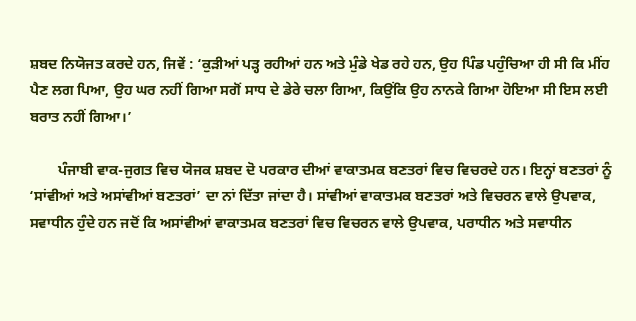ਸ਼ਬਦ ਨਿਯੋਜਤ ਕਰਦੇ ਹਨ, ਜਿਵੇਂ : ‘ਕੁੜੀਆਂ ਪੜ੍ਹ ਰਹੀਆਂ ਹਨ ਅਤੇ ਮੁੰਡੇ ਖੇਡ ਰਹੇ ਹਨ, ਉਹ ਪਿੰਡ ਪਹੁੰਚਿਆ ਹੀ ਸੀ ਕਿ ਮੀਂਹ ਪੈਣ ਲਗ ਪਿਆ, ਉਹ ਘਰ ਨਹੀਂ ਗਿਆ ਸਗੋਂ ਸਾਧ ਦੇ ਡੇਰੇ ਚਲਾ ਗਿਆ, ਕਿਉਂਕਿ ਉਹ ਨਾਨਕੇ ਗਿਆ ਹੋਇਆ ਸੀ ਇਸ ਲਈ ਬਰਾਤ ਨਹੀਂ ਗਿਆ।’

        ਪੰਜਾਬੀ ਵਾਕ-ਜੁਗਤ ਵਿਚ ਯੋਜਕ ਸ਼ਬਦ ਦੋ ਪਰਕਾਰ ਦੀਆਂ ਵਾਕਾਤਮਕ ਬਣਤਰਾਂ ਵਿਚ ਵਿਚਰਦੇ ਹਨ। ਇਨ੍ਹਾਂ ਬਣਤਰਾਂ ਨੂੰ ‘ਸਾਂਵੀਆਂ ਅਤੇ ਅਸਾਂਵੀਆਂ ਬਣਤਰਾਂ’ ਦਾ ਨਾਂ ਦਿੱਤਾ ਜਾਂਦਾ ਹੈ। ਸਾਂਵੀਆਂ ਵਾਕਾਤਮਕ ਬਣਤਰਾਂ ਅਤੇ ਵਿਚਰਨ ਵਾਲੇ ਉਪਵਾਕ, ਸਵਾਧੀਨ ਹੁੰਦੇ ਹਨ ਜਦੋਂ ਕਿ ਅਸਾਂਵੀਆਂ ਵਾਕਾਤਮਕ ਬਣਤਰਾਂ ਵਿਚ ਵਿਚਰਨ ਵਾਲੇ ਉਪਵਾਕ, ਪਰਾਧੀਨ ਅਤੇ ਸਵਾਧੀਨ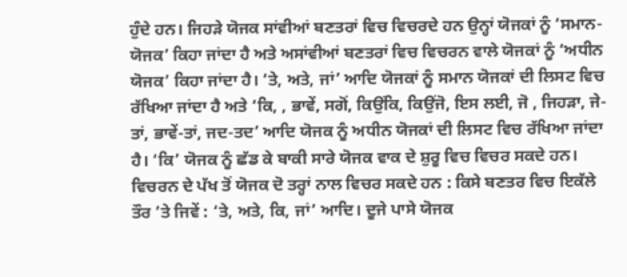ਹੁੰਦੇ ਹਨ। ਜਿਹੜੇ ਯੋਜਕ ਸਾਂਵੀਆਂ ਬਣਤਰਾਂ ਵਿਚ ਵਿਚਰਦੇ ਹਨ ਉਨ੍ਹਾਂ ਯੋਜਕਾਂ ਨੂੰ ‘ਸਮਾਨ-ਯੋਜਕ’ ਕਿਹਾ ਜਾਂਦਾ ਹੈ ਅਤੇ ਅਸਾਂਵੀਆਂ ਬਣਤਰਾਂ ਵਿਚ ਵਿਚਰਨ ਵਾਲੇ ਯੋਜਕਾਂ ਨੂੰ ‘ਅਧੀਨ ਯੋਜਕ’ ਕਿਹਾ ਜਾਂਦਾ ਹੈ। ‘ਤੇ, ਅਤੇ, ਜਾਂ’ ਆਦਿ ਯੋਜਕਾਂ ਨੂੰ ਸਮਾਨ ਯੋਜਕਾਂ ਦੀ ਲਿਸਟ ਵਿਚ ਰੱਖਿਆ ਜਾਂਦਾ ਹੈ ਅਤੇ ‘ਕਿ, , ਭਾਵੇਂ, ਸਗੋਂ, ਕਿਉਂਕਿ, ਕਿਉਂਜੋ, ਇਸ ਲਈ, ਜੋ , ਜਿਹੜਾ, ਜੇ-ਤਾਂ, ਭਾਵੇਂ-ਤਾਂ, ਜਦ-ਤਦ’ ਆਦਿ ਯੋਜਕ ਨੂੰ ਅਧੀਨ ਯੋਜਕਾਂ ਦੀ ਲਿਸਟ ਵਿਚ ਰੱਖਿਆ ਜਾਂਦਾ ਹੈ। ‘ਕਿ’ ਯੋਜਕ ਨੂੰ ਛੱਡ ਕੇ ਬਾਕੀ ਸਾਰੇ ਯੋਜਕ ਵਾਕ ਦੇ ਸ਼ੁਰੂ ਵਿਚ ਵਿਚਰ ਸਕਦੇ ਹਨ। ਵਿਚਰਨ ਦੇ ਪੱਖ ਤੋਂ ਯੋਜਕ ਦੋ ਤਰ੍ਹਾਂ ਨਾਲ ਵਿਚਰ ਸਕਦੇ ਹਨ : ਕਿਸੇ ਬਣਤਰ ਵਿਚ ਇਕੱਲੇ ਤੌਰ ’ਤੇ ਜਿਵੇਂ : ‘ਤੇ, ਅਤੇ, ਕਿ, ਜਾਂ’ ਆਦਿ। ਦੂਜੇ ਪਾਸੇ ਯੋਜਕ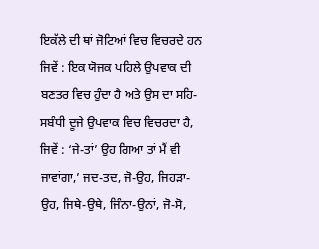ਇਕੱਲੇ ਦੀ ਥਾਂ ਜੋਟਿਆਂ ਵਿਚ ਵਿਚਰਦੇ ਹਨ ਜਿਵੇਂ : ਇਕ ਯੋਜਕ ਪਹਿਲੇ ਉਪਵਾਕ ਦੀ ਬਣਤਰ ਵਿਚ ਹੁੰਦਾ ਹੈ ਅਤੇ ਉਸ ਦਾ ਸਹਿ-ਸਬੰਧੀ ਦੂਜੇ ਉਪਵਾਕ ਵਿਚ ਵਿਚਰਦਾ ਹੈ, ਜਿਵੇਂ : ‘ਜੇ-ਤਾਂ’ ਉਹ ਗਿਆ ਤਾਂ ਮੈਂ ਵੀ ਜਾਵਾਂਗਾ,’ ਜਦ-ਤਦ, ਜੋ-ਉਹ, ਜਿਹੜਾ-ਉਹ, ਜਿਥੇ-ਉਥੇ, ਜਿੰਨਾ-ਉਨਾਂ, ਜੋ-ਸੋ,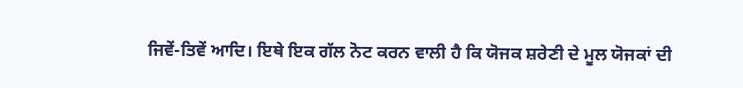ਜਿਵੇਂ-ਤਿਵੇਂ ਆਦਿ। ਇਥੇ ਇਕ ਗੱਲ ਨੋਟ ਕਰਨ ਵਾਲੀ ਹੈ ਕਿ ਯੋਜਕ ਸ਼ਰੇਣੀ ਦੇ ਮੂਲ ਯੋਜਕਾਂ ਦੀ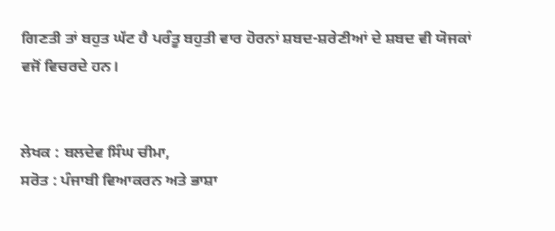ਗਿਣਤੀ ਤਾਂ ਬਹੁਤ ਘੱਟ ਹੈ ਪਰੰਤੂ ਬਹੁਤੀ ਵਾਰ ਹੋਰਨਾਂ ਸ਼ਬਦ-ਸ਼ਰੇਣੀਆਂ ਦੇ ਸ਼ਬਦ ਵੀ ਯੋਜਕਾਂ ਵਜੋਂ ਵਿਚਰਦੇ ਹਨ।


ਲੇਖਕ : ਬਲਦੇਵ ਸਿੰਘ ਚੀਮਾ,
ਸਰੋਤ : ਪੰਜਾਬੀ ਵਿਆਕਰਨ ਅਤੇ ਭਾਸ਼ਾ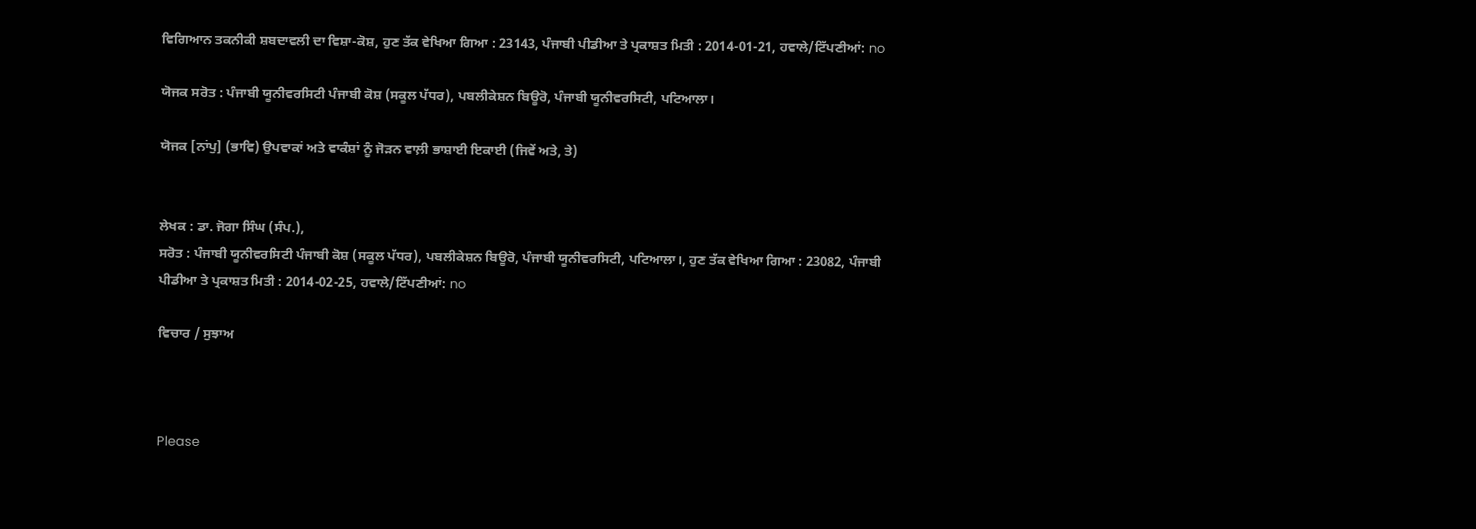ਵਿਗਿਆਨ ਤਕਨੀਕੀ ਸ਼ਬਦਾਵਲੀ ਦਾ ਵਿਸ਼ਾ-ਕੋਸ਼, ਹੁਣ ਤੱਕ ਵੇਖਿਆ ਗਿਆ : 23143, ਪੰਜਾਬੀ ਪੀਡੀਆ ਤੇ ਪ੍ਰਕਾਸ਼ਤ ਮਿਤੀ : 2014-01-21, ਹਵਾਲੇ/ਟਿੱਪਣੀਆਂ: no

ਯੋਜਕ ਸਰੋਤ : ਪੰਜਾਬੀ ਯੂਨੀਵਰਸਿਟੀ ਪੰਜਾਬੀ ਕੋਸ਼ (ਸਕੂਲ ਪੱਧਰ), ਪਬਲੀਕੇਸ਼ਨ ਬਿਊਰੋ, ਪੰਜਾਬੀ ਯੂਨੀਵਰਸਿਟੀ, ਪਟਿਆਲਾ।

ਯੋਜਕ [ਨਾਂਪੁ] (ਭਾਵਿ) ਉਪਵਾਕਾਂ ਅਤੇ ਵਾਕੰਸ਼ਾਂ ਨੂੰ ਜੋੜਨ ਵਾਲ਼ੀ ਭਾਸ਼ਾਈ ਇਕਾਈ (ਜਿਵੇਂ ਅਤੇ, ਤੇ)


ਲੇਖਕ : ਡਾ. ਜੋਗਾ ਸਿੰਘ (ਸੰਪ.),
ਸਰੋਤ : ਪੰਜਾਬੀ ਯੂਨੀਵਰਸਿਟੀ ਪੰਜਾਬੀ ਕੋਸ਼ (ਸਕੂਲ ਪੱਧਰ), ਪਬਲੀਕੇਸ਼ਨ ਬਿਊਰੋ, ਪੰਜਾਬੀ ਯੂਨੀਵਰਸਿਟੀ, ਪਟਿਆਲਾ।, ਹੁਣ ਤੱਕ ਵੇਖਿਆ ਗਿਆ : 23082, ਪੰਜਾਬੀ ਪੀਡੀਆ ਤੇ ਪ੍ਰਕਾਸ਼ਤ ਮਿਤੀ : 2014-02-25, ਹਵਾਲੇ/ਟਿੱਪਣੀਆਂ: no

ਵਿਚਾਰ / ਸੁਝਾਅ



Please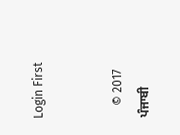Login First


    © 2017 ਪੰਜਾਬੀ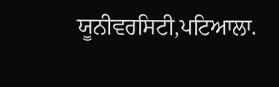ਯੂਨੀਵਰਸਿਟੀ,ਪਟਿਆਲਾ.